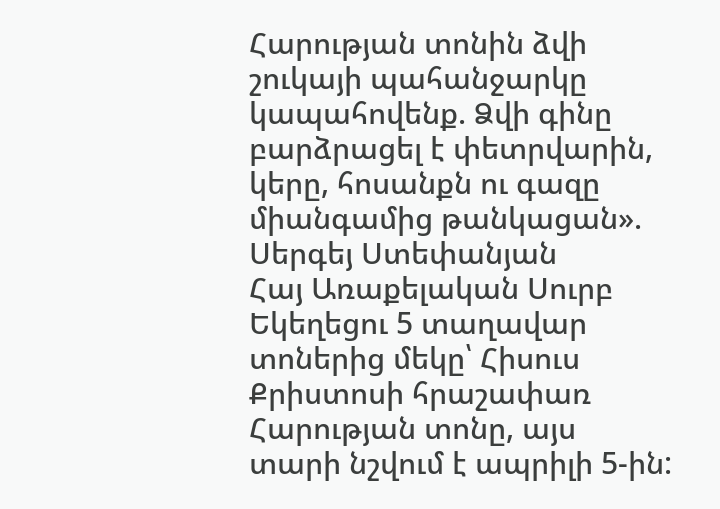Հարության տոնին ձվի շուկայի պահանջարկը կապահովենք. Ձվի գինը բարձրացել է փետրվարին, կերը, հոսանքն ու գազը միանգամից թանկացան». Սերգեյ Ստեփանյան
Հայ Առաքելական Սուրբ Եկեղեցու 5 տաղավար տոներից մեկը՝ Հիսուս Քրիստոսի հրաշափառ Հարության տոնը, այս տարի նշվում է ապրիլի 5-ին: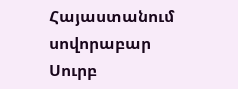Հայաստանում սովորաբար Սուրբ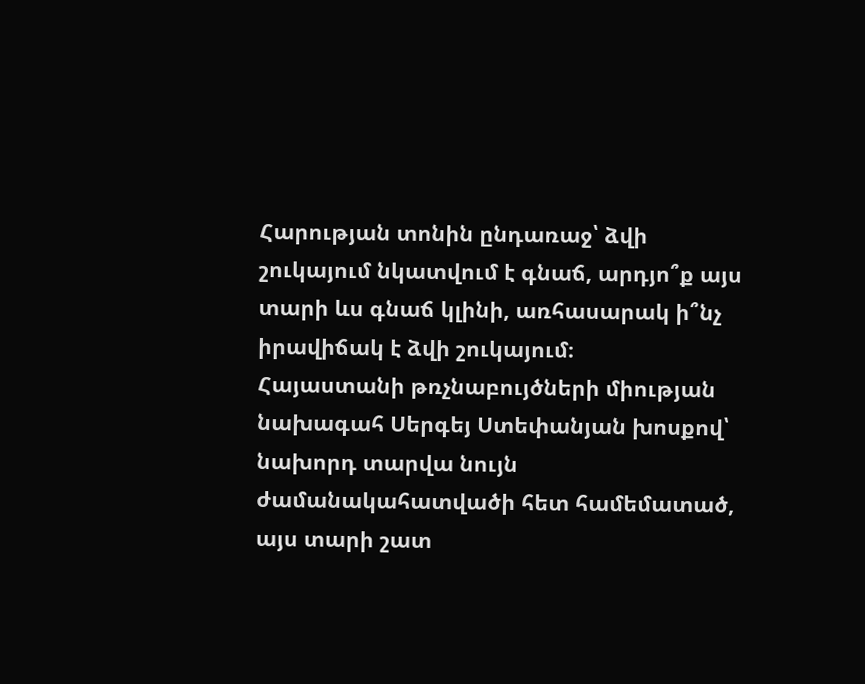Հարության տոնին ընդառաջ՝ ձվի շուկայում նկատվում է գնաճ, արդյո՞ք այս տարի ևս գնաճ կլինի, առհասարակ ի՞նչ իրավիճակ է ձվի շուկայում։
Հայաստանի թռչնաբույծների միության նախագահ Սերգեյ Ստեփանյան խոսքով՝ նախորդ տարվա նույն ժամանակահատվածի հետ համեմատած, այս տարի շատ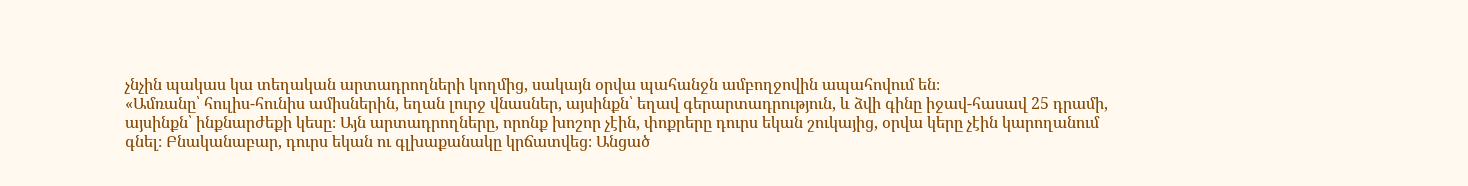չնչին պակաս կա տեղական արտադրողների կողմից, սակայն օրվա պահանջն ամբողջովին ապահովում են։
«Ամռանը՝ հուլիս-հունիս ամիսներին, եղան լուրջ վնասներ, այսինքն՝ եղավ գերարտադրություն, և ձվի գինը իջավ-հասավ 25 դրամի, այսինքն՝ ինքնարժեքի կեսը։ Այն արտադրողները, որոնք խոշոր չէին, փոքրերը դուրս եկան շուկայից, օրվա կերը չէին կարողանում գնել։ Բնականաբար, դուրս եկան ու գլխաքանակը կրճատվեց։ Անցած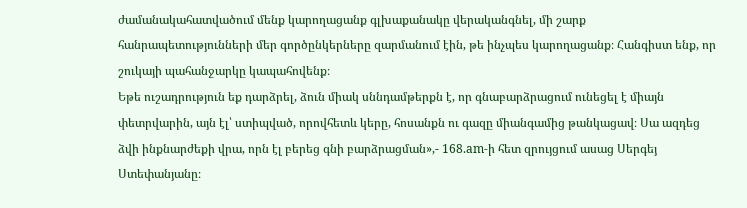ժամանակահատվածում մենք կարողացանք գլխաքանակը վերականգնել, մի շարք հանրապետությունների մեր գործընկերները զարմանում էին, թե ինչպես կարողացանք։ Հանգիստ ենք, որ շուկայի պահանջարկը կապահովենք։
Եթե ուշադրություն եք դարձրել, ձուն միակ սննդամթերքն է, որ գնաբարձրացում ունեցել է միայն փետրվարին, այն էլ՝ ստիպված, որովհետև կերը, հոսանքն ու գազը միանգամից թանկացավ։ Սա ազդեց ձվի ինքնարժեքի վրա, որն էլ բերեց գնի բարձրացման»,- 168.am-ի հետ զրույցում ասաց Սերգեյ Ստեփանյանը։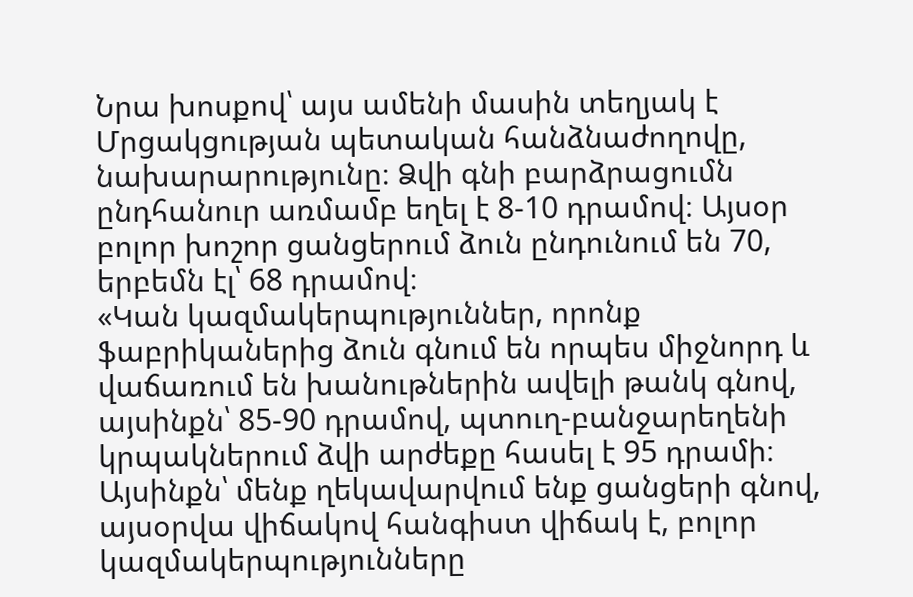Նրա խոսքով՝ այս ամենի մասին տեղյակ է Մրցակցության պետական հանձնաժողովը, նախարարությունը։ Ձվի գնի բարձրացումն ընդհանուր առմամբ եղել է 8-10 դրամով։ Այսօր բոլոր խոշոր ցանցերում ձուն ընդունում են 70, երբեմն էլ՝ 68 դրամով։
«Կան կազմակերպություններ, որոնք ֆաբրիկաներից ձուն գնում են որպես միջնորդ և վաճառում են խանութներին ավելի թանկ գնով, այսինքն՝ 85-90 դրամով, պտուղ-բանջարեղենի կրպակներում ձվի արժեքը հասել է 95 դրամի։ Այսինքն՝ մենք ղեկավարվում ենք ցանցերի գնով, այսօրվա վիճակով հանգիստ վիճակ է, բոլոր կազմակերպությունները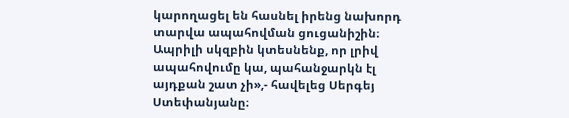կարողացել են հասնել իրենց նախորդ տարվա ապահովման ցուցանիշին։ Ապրիլի սկզբին կտեսնենք, որ լրիվ ապահովումը կա, պահանջարկն էլ այդքան շատ չի»,- հավելեց Սերգեյ Ստեփանյանը։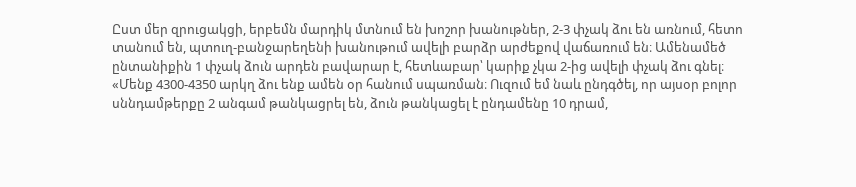Ըստ մեր զրուցակցի, երբեմն մարդիկ մտնում են խոշոր խանութներ, 2-3 փչակ ձու են առնում, հետո տանում են, պտուղ-բանջարեղենի խանութում ավելի բարձր արժեքով վաճառում են։ Ամենամեծ ընտանիքին 1 փչակ ձուն արդեն բավարար է, հետևաբար՝ կարիք չկա 2-ից ավելի փչակ ձու գնել։
«Մենք 4300-4350 արկղ ձու ենք ամեն օր հանում սպառման։ Ուզում եմ նաև ընդգծել, որ այսօր բոլոր սննդամթերքը 2 անգամ թանկացրել են, ձուն թանկացել է ընդամենը 10 դրամ,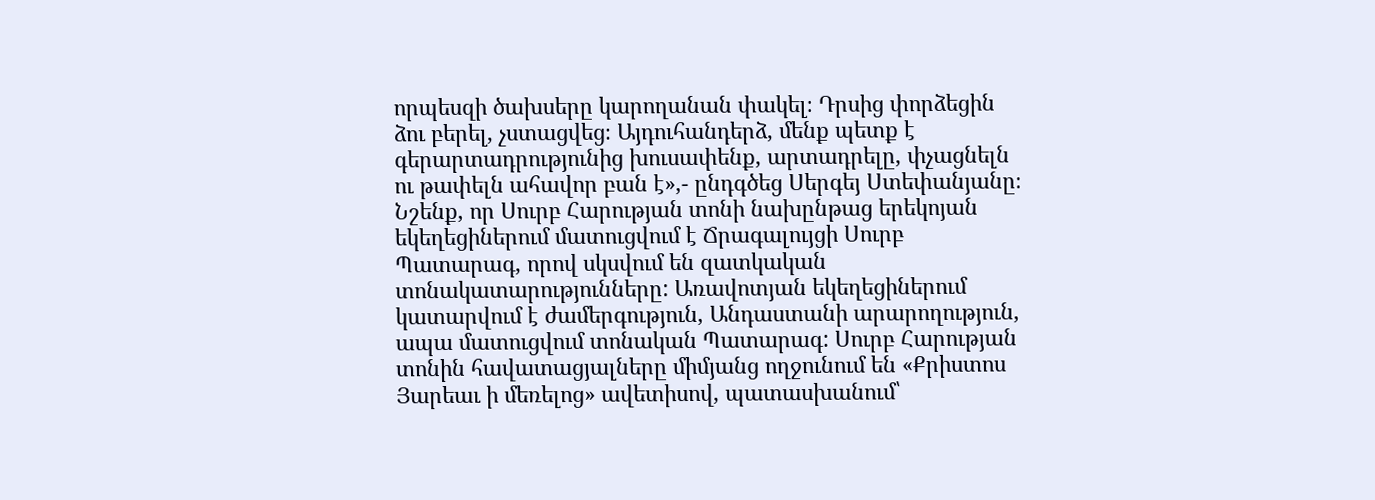որպեսզի ծախսերը կարողանան փակել։ Դրսից փորձեցին ձու բերել, չստացվեց։ Այդուհանդերձ, մենք պետք է գերարտադրությունից խուսափենք, արտադրելը, փչացնելն ու թափելն ահավոր բան է»,- ընդգծեց Սերգեյ Ստեփանյանը։
Նշենք, որ Սուրբ Հարության տոնի նախընթաց երեկոյան եկեղեցիներում մատուցվում է Ճրագալույցի Սուրբ Պատարագ, որով սկսվում են զատկական տոնակատարությունները: Առավոտյան եկեղեցիներում կատարվում է ժամերգություն, Անդաստանի արարողություն, ապա մատուցվում տոնական Պատարագ: Սուրբ Հարության տոնին հավատացյալները միմյանց ողջունում են «Քրիստոս Յարեաւ ի մեռելոց» ավետիսով, պատասխանում՝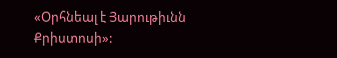«Օրհնեալ է Յարութիւնն Քրիստոսի»: